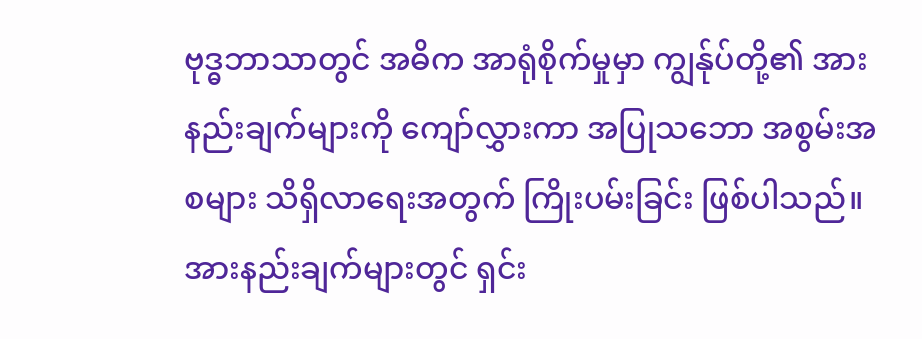ဗုဒ္ဓဘာသာတွင် အဓိက အာရုံစိုက်မှုမှာ ကျွန်ုပ်တို့၏ အားနည်းချက်များကို ကျော်လွှားကာ အပြုသဘော အစွမ်းအစများ သိရှိလာရေးအတွက် ကြိုးပမ်းခြင်း ဖြစ်ပါသည်။ အားနည်းချက်များတွင် ရှင်း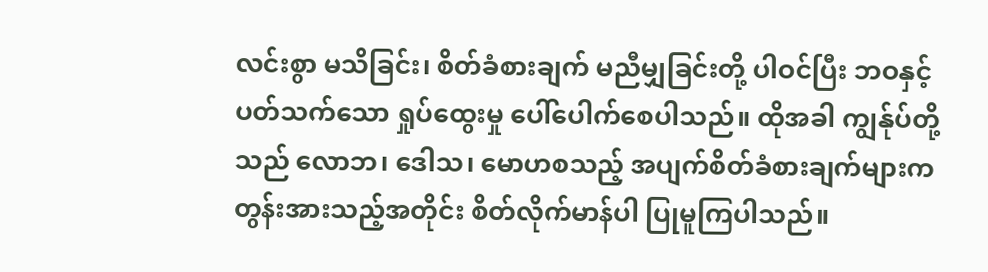လင်းစွာ မသိခြင်း၊ စိတ်ခံစားချက် မညီမျှခြင်းတို့ ပါဝင်ပြီး ဘဝနှင့်ပတ်သက်သော ရှုပ်ထွေးမှု ပေါ်ပေါက်စေပါသည်။ ထိုအခါ ကျွန်ုပ်တို့သည် လောဘ၊ ဒေါသ၊ မောဟစသည့် အပျက်စိတ်ခံစားချက်များက တွန်းအားသည့်အတိုင်း စိတ်လိုက်မာန်ပါ ပြုမူကြပါသည်။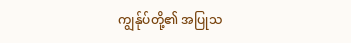ကျွန်ုပ်တို့၏ အပြုသ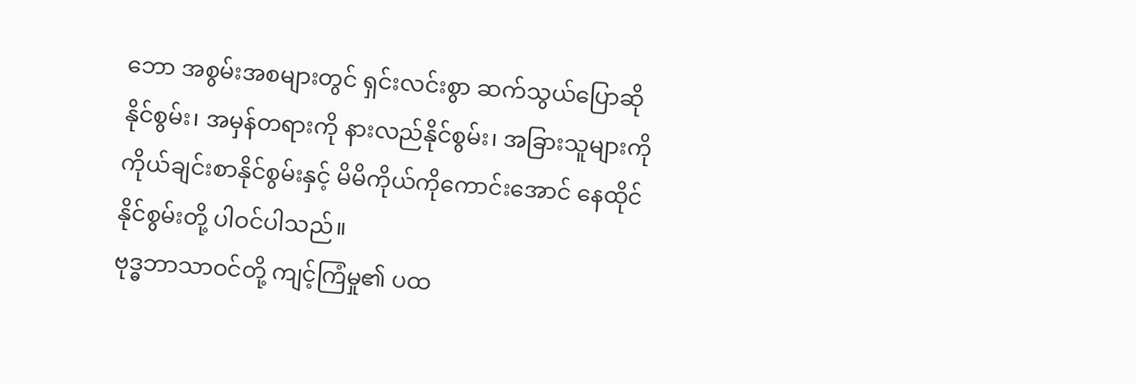ဘော အစွမ်းအစများတွင် ရှင်းလင်းစွာ ဆက်သွယ်ပြောဆိုနိုင်စွမ်း၊ အမှန်တရားကို နားလည်နိုင်စွမ်း၊ အခြားသူများကို ကိုယ်ချင်းစာနိုင်စွမ်းနှင့် မိမိကိုယ်ကိုကောင်းအောင် နေထိုင်နိုင်စွမ်းတို့ ပါဝင်ပါသည်။
ဗုဒ္ဓဘာသာဝင်တို့ ကျင့်ကြံမှု၏ ပထ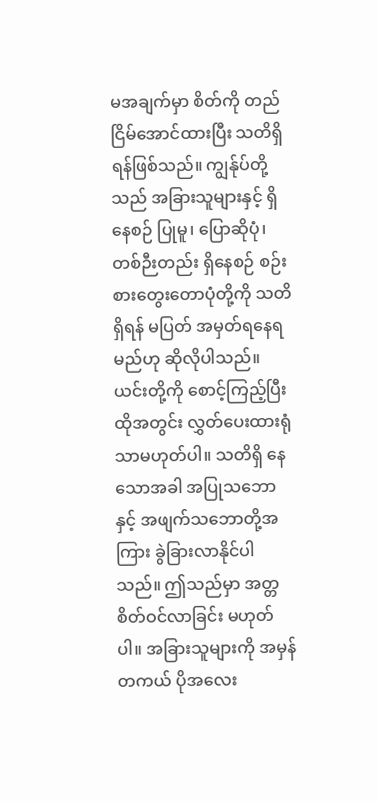မအချက်မှာ စိတ်ကို တည်ငြိမ်အောင်ထားပြီး သတိရှိရန်ဖြစ်သည်။ ကျွန်ုပ်တို့သည် အခြားသူများနှင့် ရှိနေစဉ် ပြုမူ၊ ပြောဆိုပုံ၊ တစ်ဉီးတည်း ရှိနေစဉ် စဉ်းစားတွေးတောပုံတို့ကို သတိရှိရန် မပြတ် အမှတ်ရနေရမည်ဟု ဆိုလိုပါသည်။ ယင်းတို့ကို စောင့်ကြည့်ပြီး ထိုအတွင်း လွှတ်ပေးထားရုံသာမဟုတ်ပါ။ သတိရှိ နေသောအခါ အပြုသဘောနှင့် အဖျက်သဘောတို့အကြား ခွဲခြားလာနိုင်ပါသည်။ ဤသည်မှာ အတ္တစိတ်ဝင်လာခြင်း မဟုတ်ပါ။ အခြားသူများကို အမှန်တကယ် ပိုအလေး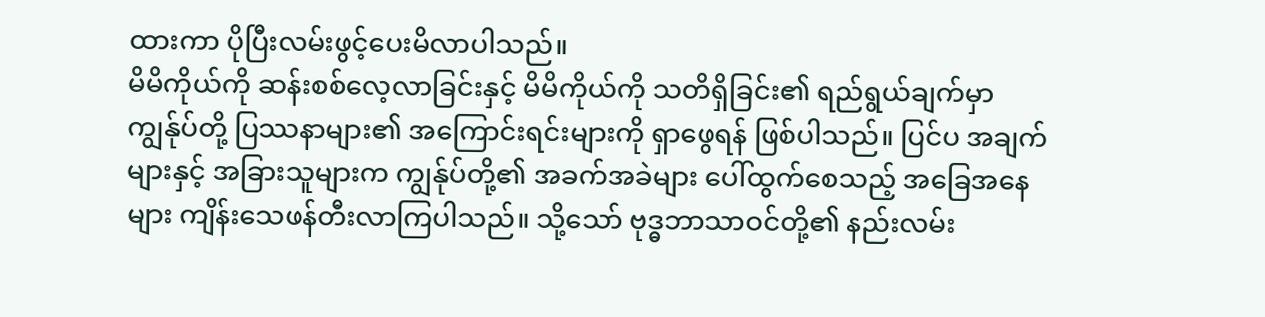ထားကာ ပိုပြီးလမ်းဖွင့်ပေးမိလာပါသည်။
မိမိကိုယ်ကို ဆန်းစစ်လေ့လာခြင်းနှင့် မိမိကိုယ်ကို သတိရှိခြင်း၏ ရည်ရွယ်ချက်မှာ ကျွန်ုပ်တို့ ပြဿနာများ၏ အကြောင်းရင်းများကို ရှာဖွေရန် ဖြစ်ပါသည်။ ပြင်ပ အချက်များနှင့် အခြားသူများက ကျွန်ုပ်တို့၏ အခက်အခဲများ ပေါ်ထွက်စေသည့် အခြေအနေများ ကျိန်းသေဖန်တီးလာကြပါသည်။ သို့သော် ဗုဒ္ဓဘာသာဝင်တို့၏ နည်းလမ်း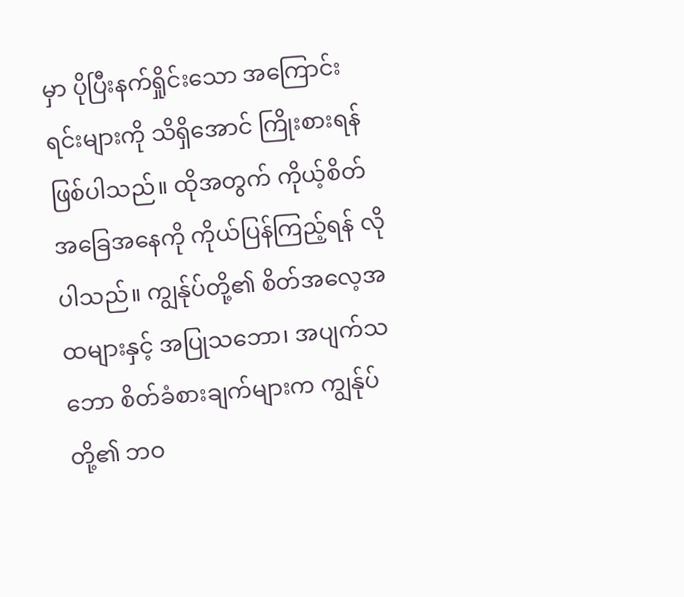မှာ ပိုပြီးနက်ရှိုင်းသော အကြောင်းရင်းများကို သိရှိအောင် ကြိုးစားရန်ဖြစ်ပါသည်။ ထိုအတွက် ကိုယ့်စိတ်အခြေအနေကို ကိုယ်ပြန်ကြည့်ရန် လိုပါသည်။ ကျွန်ုပ်တို့၏ စိတ်အလေ့အထများနှင့် အပြုသဘော၊ အပျက်သဘော စိတ်ခံစားချက်များက ကျွန်ုပ်တို့၏ ဘဝ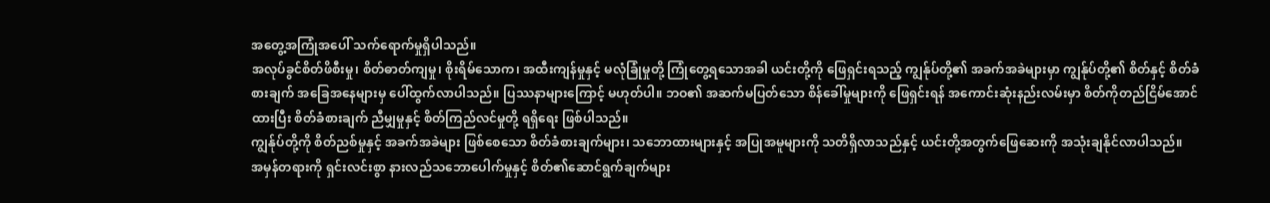အတွေ့အကြုံအပေါ် သက်ရောက်မှုရှိပါသည်။
အလုပ်ခွင်စိတ်ဖိစီးမှု၊ စိတ်ဓာတ်ကျမှု၊ စိုးရိမ်သောက၊ အထီးကျန်မှုနှင့် မလုံခြုံမှုတို့ ကြုံတွေ့ရသောအခါ ယင်းတို့ကို ဖြေရှင်းရသည့် ကျွန်ုပ်တို့၏ အခက်အခဲများမှာ ကျွန်ုပ်တို့၏ စိတ်နှင့် စိတ်ခံစားချက် အခြေအနေများမှ ပေါ်ထွက်လာပါသည်။ ပြဿနာများကြောင့် မဟုတ်ပါ။ ဘဝ၏ အဆက်မပြတ်သော စိန်ခေါ်မှုများကို ဖြေရှင်းရန် အကောင်းဆုံးနည်းလမ်းမှာ စိတ်ကိုတည်ငြိမ်အောင်ထားပြီး စိတ်ခံစားချက် ညီမျှမှုနှင့် စိတ်ကြည်လင်မှုတို့ ရရှိရေး ဖြစ်ပါသည်။
ကျွန်ုပ်တို့ကို စိတ်ညစ်မှုနှင့် အခက်အခဲများ ဖြစ်စေသော စိတ်ခံစားချက်များ၊ သဘောထားများနှင့် အပြုအမူများကို သတိရှိလာသည်နှင့် ယင်းတို့အတွက်ဖြေဆေးကို အသုံးချနိုင်လာပါသည်။
အမှန်တရားကို ရှင်းလင်းစွာ နားလည်သဘောပေါက်မှုနှင့် စိတ်၏ဆောင်ရွက်ချက်များ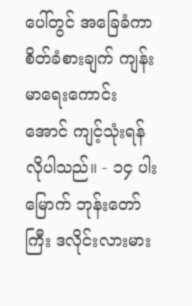ပေါ်တွင် အခြေခံကာ စိတ်ခံစားချက် ကျန်းမာရေးကောင်းအောင် ကျင့်သုံးရန် လိုပါသည်။ - ၁၄ ပါးမြောက် ဘုန်းတော်ကြီး ဒလိုင်းလားမား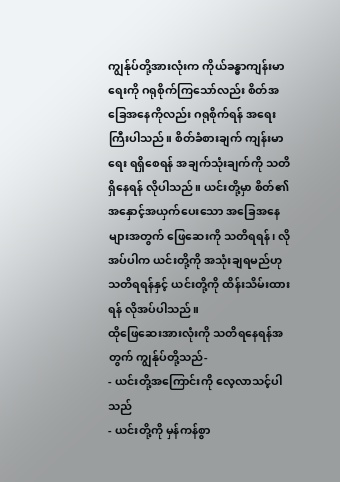ကျွန်ုပ်တို့အားလုံးက ကိုယ်ခန္ဓာကျန်းမာရေးကို ဂရုစိုက်ကြသော်လည်း စိတ်အခြေအနေကိုလည်း ဂရုစိုက်ရန် အရေးကြီးပါသည်။ စိတ်ခံစားချက် ကျန်းမာရေး ရရှိစေရန် အချက်သုံးချက်ကို သတိရှိနေရန် လိုပါသည်။ ယင်းတို့မှာ စိတ်၏ အနှောင့်အယှက်ပေးသော အခြေအနေများအတွက် ဖြေဆေးကို သတိရရန်၊ လိုအပ်ပါက ယင်းတို့ကို အသုံးချရမည်ဟု သတိရရန်နှင့် ယင်းတို့ကို ထိန်းသိမ်းထားရန် လိုအပ်ပါသည်။
ထိုဖြေဆေးအားလုံးကို သတိရနေရန်အတွက် ကျွန်ုပ်တို့သည်-
- ယင်းတို့အကြောင်းကို လေ့လာသင့်ပါသည်
- ယင်းတို့ကို မှန်ကန်စွာ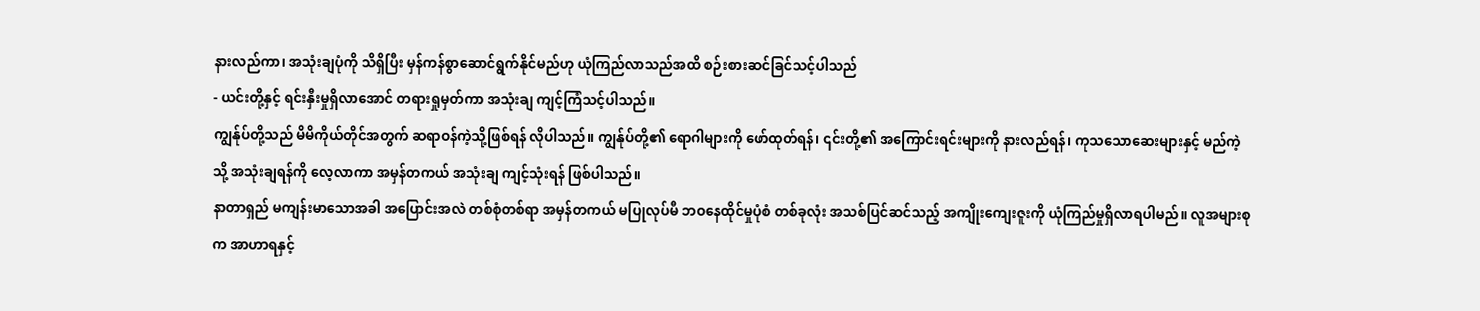နားလည်ကာ၊ အသုံးချပုံကို သိရှိပြီး မှန်ကန်စွာဆောင်ရွက်နိုင်မည်ဟု ယုံကြည်လာသည်အထိ စဉ်းစားဆင်ခြင်သင့်ပါသည်
- ယင်းတို့နှင့် ရင်းနှီးမှုရှိလာအောင် တရားရှုမှတ်ကာ အသုံးချ ကျင့်ကြံသင့်ပါသည်။
ကျွန်ုပ်တို့သည် မိမိကိုယ်တိုင်အတွက် ဆရာဝန်ကဲ့သို့ဖြစ်ရန် လိုပါသည်။ ကျွန်ုပ်တို့၏ ရောဂါများကို ဖော်ထုတ်ရန်၊ ၎င်းတို့၏ အကြောင်းရင်းများကို နားလည်ရန်၊ ကုသသောဆေးများနှင့် မည်ကဲ့သို့ အသုံးချရန်ကို လေ့လာကာ အမှန်တကယ် အသုံးချ ကျင့်သုံးရန် ဖြစ်ပါသည်။
နာတာရှည် မကျန်းမာသောအခါ အပြောင်းအလဲ တစ်စုံတစ်ရာ အမှန်တကယ် မပြုလုပ်မီ ဘဝနေထိုင်မှုပုံစံ တစ်ခုလုံး အသစ်ပြင်ဆင်သည့် အကျိုးကျေးဇူးကို ယုံကြည်မှုရှိလာရပါမည်။ လူအများစုက အာဟာရနှင့်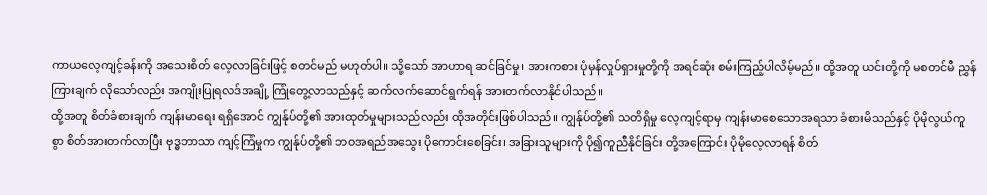ကာယလေ့ကျင့်ခန်းကို အသေးစိတ် လေ့လာခြင်းဖြင့် စတင်မည် မဟုတ်ပါ။ သို့သော် အာဟာရ ဆင်ခြင်မှု၊ အားကစား ပုံမှန်လှုပ်ရှားမှုတို့ကို အရင်ဆုံး စမ်းကြည့်ပါလိမ့်မည်။ ထို့အတူ ယင်းတို့ကို မစတင်မီ ညွှန်ကြားချက် လိုသော်လည်း အကျိုးပြုရလဒ်အချို့ ကြုံတွေ့လာသည်နှင့် ဆက်လက်ဆောင်ရွက်ရန် အားတက်လာနိုင်ပါသည်။
ထို့အတူ စိတ်ခံစားချက် ကျန်းမာရေး ရရှိအောင် ကျွန်ုပ်တို့၏ အားထုတ်မှုများသည်လည်း ထိုအတိုင်းဖြစ်ပါသည်။ ကျွန်ုပ်တို့၏ သတိရှိမှု လေ့ကျင့်ရာမှ ကျန်းမာစေသောအရသာ ခံစားမိသည်နှင့် ပိုမိုလွယ်ကူစွာ စိတ်အားတက်လာပြီး ဗုဒ္ဓဘာသာ ကျင့်ကြံမှုက ကျွန်ုပ်တို့၏ ဘဝအရည်အသွေး ပိုကောင်းစေခြင်း၊ အခြားသူများကို ပို၍ကူညီနိုင်ခြင်း တို့အကြောင်း ပိုမိုလေ့လာရန် စိတ်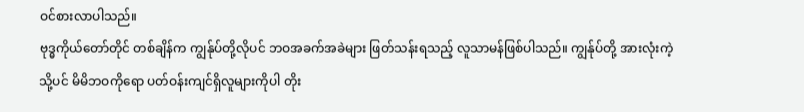ဝင်စားလာပါသည်။
ဗုဒ္ဓကိုယ်တော်တိုင် တစ်ချိန်က ကျွန်ုပ်တို့လိုပင် ဘဝအခက်အခဲများ ဖြတ်သန်းရသည့် လူသာမန်ဖြစ်ပါသည်။ ကျွန်ုပ်တို့ အားလုံးကဲ့သို့ပင် မိမိဘဝကိုရော ပတ်ဝန်းကျင်ရှိလူများကိုပါ တိုး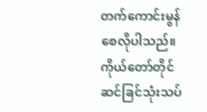တက်ကောင်းမွန်စေလိုပါသည်။ ကိုယ်တော်တိုင် ဆင်ခြင်သုံးသပ်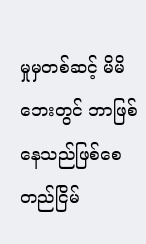မှုမှတစ်ဆင့် မိမိဘေးတွင် ဘာဖြစ်နေသည်ဖြစ်စေ တည်ငြိမ်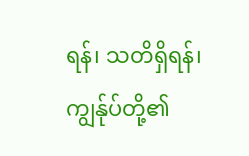ရန်၊ သတိရှိရန်၊ ကျွန်ုပ်တို့၏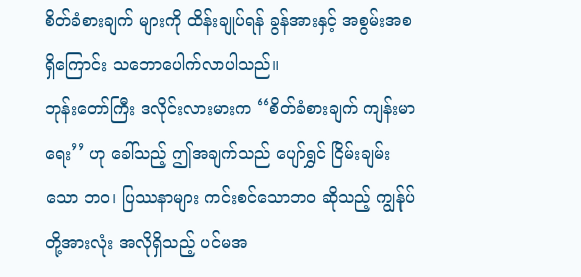စိတ်ခံစားချက် များကို ထိန်းချုပ်ရန် ခွန်အားနှင့် အစွမ်းအစ ရှိကြောင်း သဘောပေါက်လာပါသည်။
ဘုန်းတော်ကြီး ဒလိုင်းလားမားက ‘‘စိတ်ခံစားချက် ကျန်းမာရေး’’ ဟု ခေါ်သည့် ဤအချက်သည် ပျော်ရွှင် ငြိမ်းချမ်းသော ဘဝ၊ ပြဿနာများ ကင်းစင်သောဘဝ ဆိုသည့် ကျွန်ုပ်တို့အားလုံး အလိုရှိသည့် ပင်မအ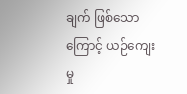ချက် ဖြစ်သောကြောင့် ယဉ်ကျေးမှု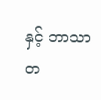နှင့် ဘာသာတ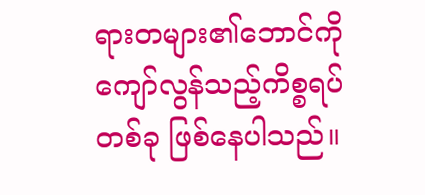ရားတများ၏ဘောင်ကို ကျော်လွန်သည့်ကိစ္စရပ်တစ်ခု ဖြစ်နေပါသည်။